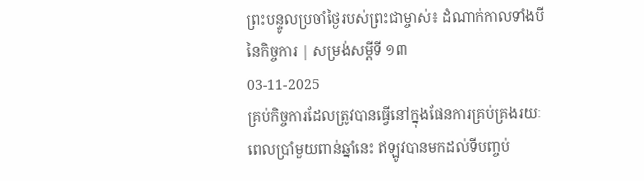ព្រះបន្ទូលប្រចាំថ្ងៃរបស់ព្រះជាម្ចាស់៖ ដំណាក់កាលទាំងបីនៃកិច្ចការ | សម្រង់សម្ដីទី ១៣
03-11-2025
គ្រប់កិច្ចការដែលត្រូវបានធ្វើនៅក្នុងផែនការគ្រប់គ្រងរយៈពេលប្រាំមួយពាន់ឆ្នាំនេះ ឥឡូវបានមកដល់ទីបញ្ចប់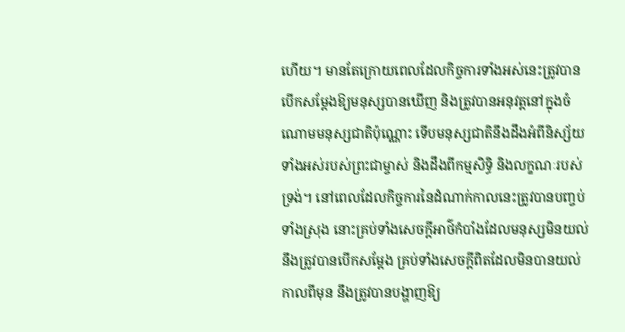ហើយ។ មានតែក្រោយពេលដែលកិច្ចការទាំងអស់នេះត្រូវបានបើកសម្ដែងឱ្យមនុស្សបានឃើញ និងត្រូវបានអនុវត្តនៅក្នុងចំណោមមនុស្សជាតិប៉ុណ្ណោះ ទើបមនុស្សជាតិនឹងដឹងអំពីនិស្ស័យទាំងអស់របស់ព្រះជាម្ចាស់ និងដឹងពីកម្មសិទ្ធិ និងលក្ខណៈរបស់ទ្រង់។ នៅពេលដែលកិច្ចការនៃដំណាក់កាលនេះត្រូវបានបញ្ចប់ទាំងស្រុង នោះគ្រប់ទាំងសេចក្តីអាថ៌កំបាំងដែលមនុស្សមិនយល់ នឹងត្រូវបានបើកសម្ដែង គ្រប់ទាំងសេចក្តីពិតដែលមិនបានយល់កាលពីមុន នឹងត្រូវបានបង្ហាញឱ្យ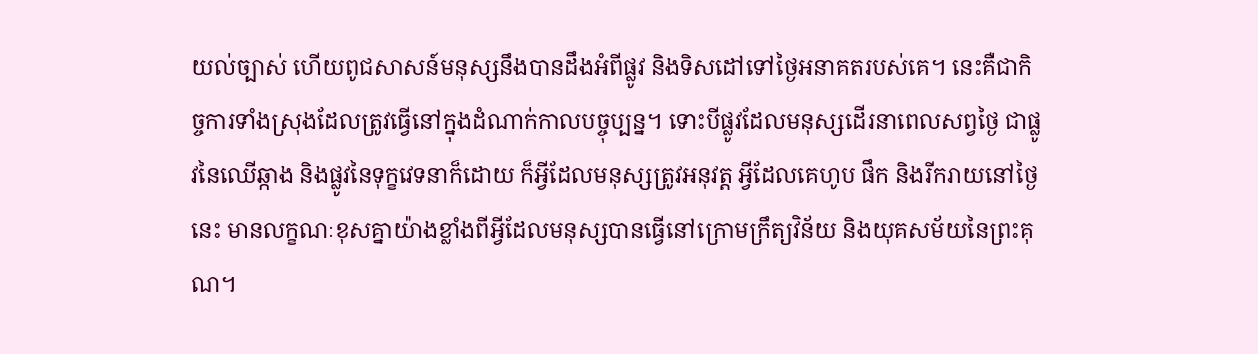យល់ច្បាស់ ហើយពូជសាសន៍មនុស្សនឹងបានដឹងអំពីផ្លូវ និងទិសដៅទៅថ្ងៃអនាគតរបស់គេ។ នេះគឺជាកិច្ចការទាំងស្រុងដែលត្រូវធ្វើនៅក្នុងដំណាក់កាលបច្ចុប្បន្ន។ ទោះបីផ្លូវដែលមនុស្សដើរនាពេលសព្វថ្ងៃ ជាផ្លូវនៃឈើឆ្កាង និងផ្លូវនៃទុក្ខវេទនាក៏ដោយ ក៏អ្វីដែលមនុស្សត្រូវអនុវត្ត អ្វីដែលគេហូប ផឹក និងរីករាយនៅថ្ងៃនេះ មានលក្ខណៈខុសគ្នាយ៉ាងខ្លាំងពីអ្វីដែលមនុស្សបានធ្វើនៅក្រោមក្រឹត្យវិន័យ និងយុគសម័យនៃព្រះគុណ។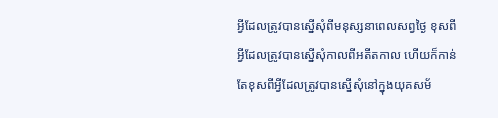អ្វីដែលត្រូវបានស្នើសុំពីមនុស្សនាពេលសព្វថ្ងៃ ខុសពីអ្វីដែលត្រូវបានស្នើសុំកាលពីអតីតកាល ហើយក៏កាន់តែខុសពីអ្វីដែលត្រូវបានស្នើសុំនៅក្នុងយុគសម័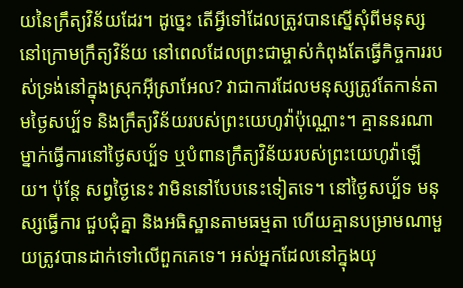យនៃក្រឹត្យវិន័យដែរ។ ដូច្នេះ តើអ្វីទៅដែលត្រូវបានស្នើសុំពីមនុស្សនៅក្រោមក្រឹត្យវិន័យ នៅពេលដែលព្រះជាម្ចាស់កំពុងតែធ្វើកិច្ចការរបស់ទ្រង់នៅក្នុងស្រុកអ៊ីស្រាអែល? វាជាការដែលមនុស្សត្រូវតែកាន់តាមថ្ងៃសប្ប័ទ និងក្រឹត្យវិន័យរបស់ព្រះយេហូវ៉ាប៉ុណ្ណោះ។ គ្មាននរណាម្នាក់ធ្វើការនៅថ្ងៃសប្ប័ទ ឬបំពានក្រឹត្យវិន័យរបស់ព្រះយេហូវ៉ាឡើយ។ ប៉ុន្តែ សព្វថ្ងៃនេះ វាមិននៅបែបនេះទៀតទេ។ នៅថ្ងៃសប្ប័ទ មនុស្សធ្វើការ ជួបជុំគ្នា និងអធិស្ឋានតាមធម្មតា ហើយគ្មានបម្រាមណាមួយត្រូវបានដាក់ទៅលើពួកគេទេ។ អស់អ្នកដែលនៅក្នុងយុ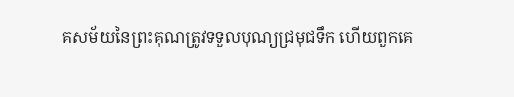គសម័យនៃព្រះគុណត្រូវទទួលបុណ្យជ្រមុជទឹក ហើយពួកគេ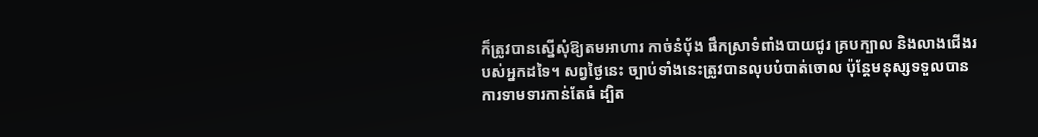ក៏ត្រូវបានស្នើសុំឱ្យតមអាហារ កាច់នំប៉័ង ផឹកស្រាទំពាំងបាយជូរ គ្របក្បាល និងលាងជើងរបស់អ្នកដទៃ។ សព្វថ្ងៃនេះ ច្បាប់ទាំងនេះត្រូវបានលុបបំបាត់ចោល ប៉ុន្តែមនុស្សទទួលបានការទាមទារកាន់តែធំ ដ្បិត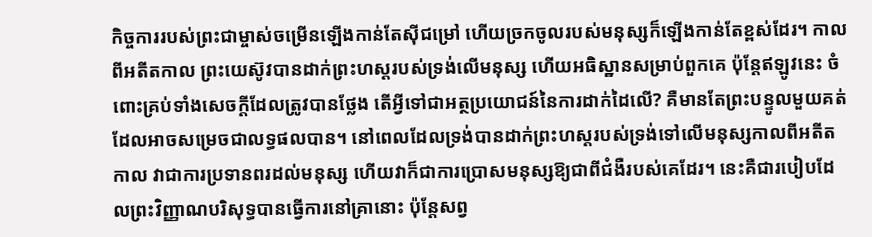កិច្ចការរបស់ព្រះជាម្ចាស់ចម្រើនឡើងកាន់តែស៊ីជម្រៅ ហើយច្រកចូលរបស់មនុស្សក៏ឡើងកាន់តែខ្ពស់ដែរ។ កាលពីអតីតកាល ព្រះយេស៊ូវបានដាក់ព្រះហស្តរបស់ទ្រង់លើមនុស្ស ហើយអធិស្ឋានសម្រាប់ពួកគេ ប៉ុន្តែឥឡូវនេះ ចំពោះគ្រប់ទាំងសេចក្តីដែលត្រូវបានថ្លែង តើអ្វីទៅជាអត្ថប្រយោជន៍នៃការដាក់ដៃលើ? គឺមានតែព្រះបន្ទូលមួយគត់ ដែលអាចសម្រេចជាលទ្ធផលបាន។ នៅពេលដែលទ្រង់បានដាក់ព្រះហស្តរបស់ទ្រង់ទៅលើមនុស្សកាលពីអតីតកាល វាជាការប្រទានពរដល់មនុស្ស ហើយវាក៏ជាការប្រោសមនុស្សឱ្យជាពីជំងឺរបស់គេដែរ។ នេះគឺជារបៀបដែលព្រះវិញ្ញាណបរិសុទ្ធបានធ្វើការនៅគ្រានោះ ប៉ុន្តែសព្វ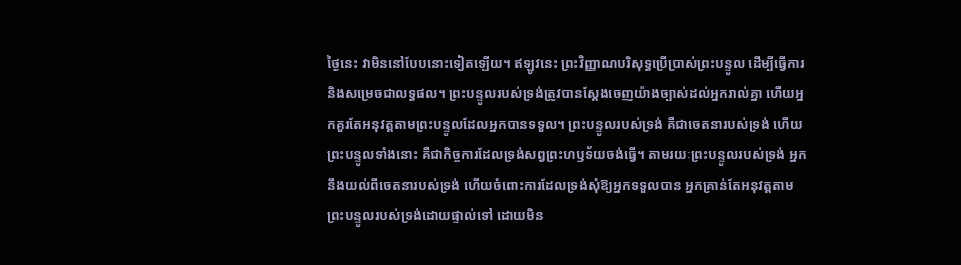ថ្ងៃនេះ វាមិននៅបែបនោះទៀតឡើយ។ ឥឡូវនេះ ព្រះវិញ្ញាណបរិសុទ្ធប្រើប្រាស់ព្រះបន្ទូល ដើម្បីធ្វើការ និងសម្រេចជាលទ្ធផល។ ព្រះបន្ទូលរបស់ទ្រង់ត្រូវបានស្ដែងចេញយ៉ាងច្បាស់ដល់អ្នករាល់គ្នា ហើយអ្នកគួរតែអនុវត្តតាមព្រះបន្ទូលដែលអ្នកបានទទួល។ ព្រះបន្ទូលរបស់ទ្រង់ គឺជាចេតនារបស់ទ្រង់ ហើយព្រះបន្ទូលទាំងនោះ គឺជាកិច្ចការដែលទ្រង់សព្វព្រះហឫទ័យចង់ធ្វើ។ តាមរយៈព្រះបន្ទូលរបស់ទ្រង់ អ្នកនឹងយល់ពីចេតនារបស់ទ្រង់ ហើយចំពោះការដែលទ្រង់សុំឱ្យអ្នកទទួលបាន អ្នកគ្រាន់តែអនុវត្តតាមព្រះបន្ទូលរបស់ទ្រង់ដោយផ្ទាល់ទៅ ដោយមិន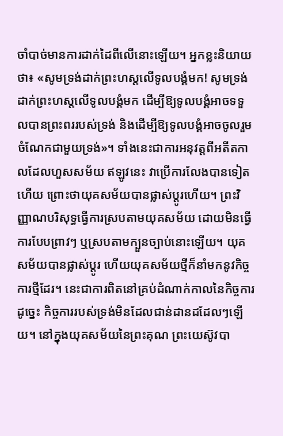ចាំបាច់មានការដាក់ដៃពីលើនោះឡើយ។ អ្នកខ្លះនិយាយថា៖ «សូមទ្រង់ដាក់ព្រះហស្តលើទូលបង្គំមក! សូមទ្រង់ដាក់ព្រះហស្តលើទូលបង្គំមក ដើម្បីឱ្យទូលបង្គំអាចទទួលបានព្រះពររបស់ទ្រង់ និងដើម្បីឱ្យទូលបង្គំអាចចូលរួមចំណែកជាមួយទ្រង់»។ ទាំងនេះជាការអនុវត្តពីអតីតកាលដែលហួសសម័យ ឥឡូវនេះ វាប្រើការលែងបានទៀតហើយ ព្រោះថាយុគសម័យបានផ្លាស់ប្ដូរហើយ។ ព្រះវិញ្ញាណបរិសុទ្ធធ្វើការស្របតាមយុគសម័យ ដោយមិនធ្វើការបែបព្រាវៗ ឬស្របតាមក្បួនច្បាប់នោះឡើយ។ យុគសម័យបានផ្លាស់ប្ដូរ ហើយយុគសម័យថ្មីក៏នាំមកនូវកិច្ចការថ្មីដែរ។ នេះជាការពិតនៅគ្រប់ដំណាក់កាលនៃកិច្ចការ ដូច្នេះ កិច្ចការរបស់ទ្រង់មិនដែលជាន់ដានដដែលៗឡើយ។ នៅក្នុងយុគសម័យនៃព្រះគុណ ព្រះយេស៊ូវបា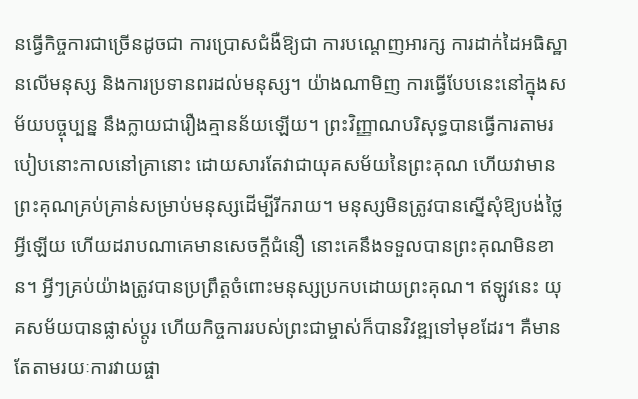នធ្វើកិច្ចការជាច្រើនដូចជា ការប្រោសជំងឺឱ្យជា ការបណ្ដេញអារក្ស ការដាក់ដៃអធិស្ឋានលើមនុស្ស និងការប្រទានពរដល់មនុស្ស។ យ៉ាងណាមិញ ការធ្វើបែបនេះនៅក្នុងសម័យបច្ចុប្បន្ន នឹងក្លាយជារឿងគ្មានន័យឡើយ។ ព្រះវិញ្ញាណបរិសុទ្ធបានធ្វើការតាមរបៀបនោះកាលនៅគ្រានោះ ដោយសារតែវាជាយុគសម័យនៃព្រះគុណ ហើយវាមានព្រះគុណគ្រប់គ្រាន់សម្រាប់មនុស្សដើម្បីរីករាយ។ មនុស្សមិនត្រូវបានស្នើសុំឱ្យបង់ថ្លៃអ្វីឡើយ ហើយដរាបណាគេមានសេចក្តីជំនឿ នោះគេនឹងទទួលបានព្រះគុណមិនខាន។ អ្វីៗគ្រប់យ៉ាងត្រូវបានប្រព្រឹត្តចំពោះមនុស្សប្រកបដោយព្រះគុណ។ ឥឡូវនេះ យុគសម័យបានផ្លាស់ប្ដូរ ហើយកិច្ចការរបស់ព្រះជាម្ចាស់ក៏បានវិវឌ្ឍទៅមុខដែរ។ គឺមានតែតាមរយៈការវាយផ្ចា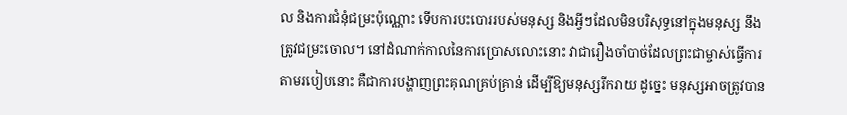ល និងការជំនុំជម្រះប៉ុណ្ណោះ ទើបការបះបោររបស់មនុស្ស និងអ្វីៗដែលមិនបរិសុទ្ធនៅក្នុងមនុស្ស នឹងត្រូវជម្រះចោល។ នៅដំណាក់កាលនៃការប្រោសលោះនោះ វាជារឿងចាំបាច់ដែលព្រះជាម្ចាស់ធ្វើការតាមរបៀបនោះ គឺជាការបង្ហាញព្រះគុណគ្រប់គ្រាន់ ដើម្បីឱ្យមនុស្សរីករាយ ដូច្នេះ មនុស្សអាចត្រូវបាន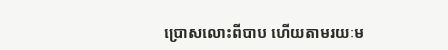ប្រោសលោះពីបាប ហើយតាមរយៈម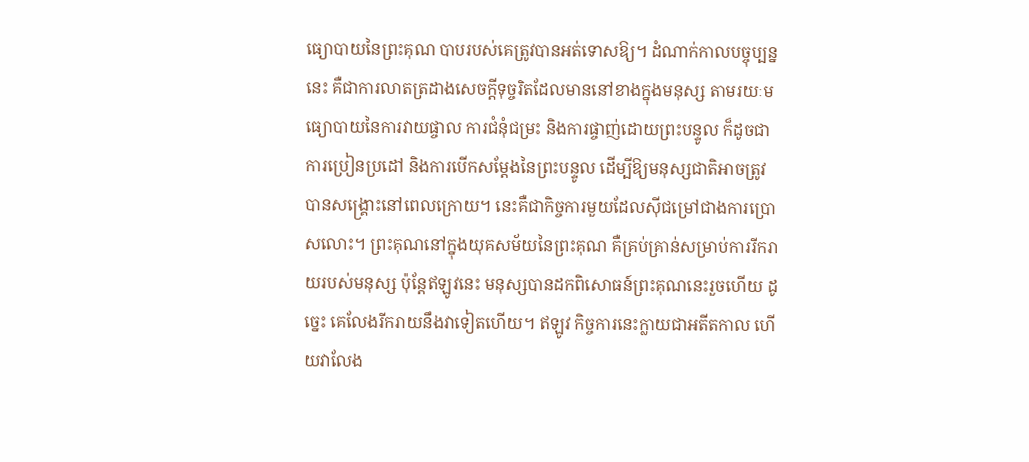ធ្យោបាយនៃព្រះគុណ បាបរបស់គេត្រូវបានអត់ទោសឱ្យ។ ដំណាក់កាលបច្ចុប្បន្ននេះ គឺជាការលាតត្រដាងសេចក្តីទុច្ចរិតដែលមាននៅខាងក្នុងមនុស្ស តាមរយៈមធ្យោបាយនៃការវាយផ្ចាល ការជំនុំជម្រះ និងការផ្ចាញ់ដោយព្រះបន្ទូល ក៏ដូចជាការប្រៀនប្រដៅ និងការបើកសម្ដែងនៃព្រះបន្ទូល ដើម្បីឱ្យមនុស្សជាតិអាចត្រូវបានសង្រ្គោះនៅពេលក្រោយ។ នេះគឺជាកិច្ចការមួយដែលស៊ីជម្រៅជាងការប្រោសលោះ។ ព្រះគុណនៅក្នុងយុគសម័យនៃព្រះគុណ គឺគ្រប់គ្រាន់សម្រាប់ការរីករាយរបស់មនុស្ស ប៉ុន្តែឥឡូវនេះ មនុស្សបានដកពិសោធន៍ព្រះគុណនេះរួចហើយ ដូច្នេះ គេលែងរីករាយនឹងវាទៀតហើយ។ ឥឡូវ កិច្ចការនេះក្លាយជាអតីតកាល ហើយវាលែង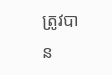ត្រូវបាន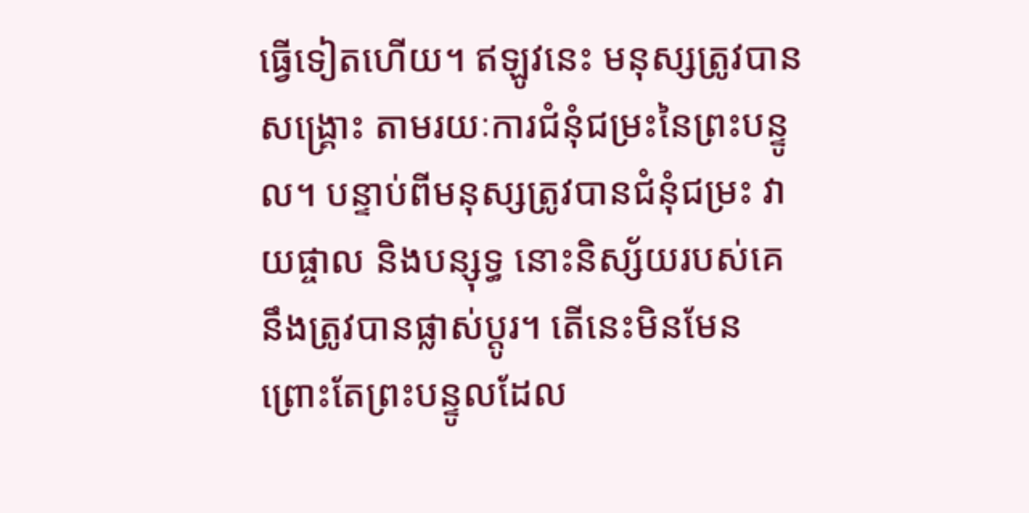ធ្វើទៀតហើយ។ ឥឡូវនេះ មនុស្សត្រូវបានសង្រ្គោះ តាមរយៈការជំនុំជម្រះនៃព្រះបន្ទូល។ បន្ទាប់ពីមនុស្សត្រូវបានជំនុំជម្រះ វាយផ្ចាល និងបន្សុទ្ធ នោះនិស្ស័យរបស់គេនឹងត្រូវបានផ្លាស់ប្ដូរ។ តើនេះមិនមែនព្រោះតែព្រះបន្ទូលដែល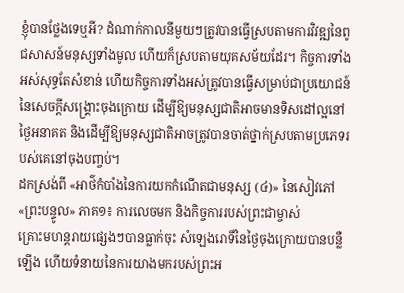ខ្ញុំបានថ្លែងទេឬអី? ដំណាក់កាលនីមួយៗត្រូវបានធ្វើស្របតាមការវិវឌ្ឍនៃពូជសាសន៍មនុស្សទាំងមូល ហើយក៏ស្របតាមយុគសម័យដែរ។ កិច្ចការទាំងអស់សុទ្ធតែសំខាន់ ហើយកិច្ចការទាំងអស់ត្រូវបានធ្វើសម្រាប់ជាប្រយោជន៍នៃសេចក្តីសង្រ្គោះចុងក្រោយ ដើម្បីឱ្យមនុស្សជាតិអាចមានទិសដៅល្អនៅថ្ងៃអនាគត និងដើម្បីឱ្យមនុស្សជាតិអាចត្រូវបានចាត់ថ្នាក់ស្របតាមប្រភេទរបស់គេនៅចុងបញ្ចប់។
ដកស្រង់ពី «អាថ៌កំបាំងនៃការយកកំណើតជាមនុស្ស (៤)» នៃសៀវភៅ «ព្រះបន្ទូល» ភាគ១៖ ការលេចមក និងកិច្ចការរបស់ព្រះជាម្ចាស់
គ្រោះមហន្តរាយផ្សេងៗបានធ្លាក់ចុះ សំឡេងរោទិ៍នៃថ្ងៃចុងក្រោយបានបន្លឺឡើង ហើយទំនាយនៃការយាងមករបស់ព្រះអ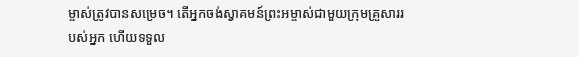ម្ចាស់ត្រូវបានសម្រេច។ តើអ្នកចង់ស្វាគមន៍ព្រះអម្ចាស់ជាមួយក្រុមគ្រួសាររបស់អ្នក ហើយទទួល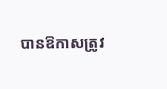បានឱកាសត្រូវ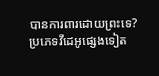បានការពារដោយព្រះទេ?
ប្រភេទវីដេអូផ្សេងទៀត